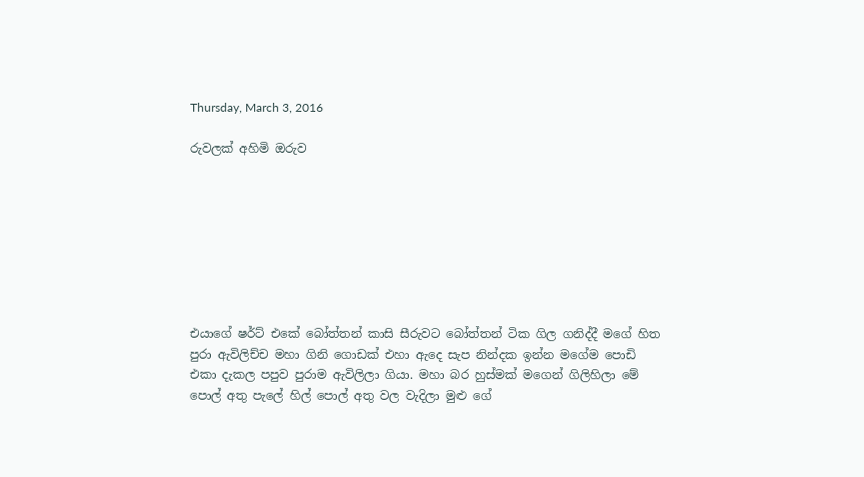Thursday, March 3, 2016

රුවලක් අහිමි ඔරුව








එයාගේ ෂර්ට් එකේ බෝත්තන් කාසි සීරුවට බෝත්තන් ටික ගිල ගනිද්දී මගේ හිත පුරා ඇවිලිච්ච මහා ගිනි ගොඩක් එහා ඇදෙ සැප නින්දක ඉන්න මගේම පොඩි එකා දැකල පපුව පුරාම ඇවිලිලා ගියා. මහා බර හුස්මක් මගෙන් ගිලිහිලා මේ පොල් අතු පැලේ හිල් පොල් අතු වල වැදිලා මුළු ගේ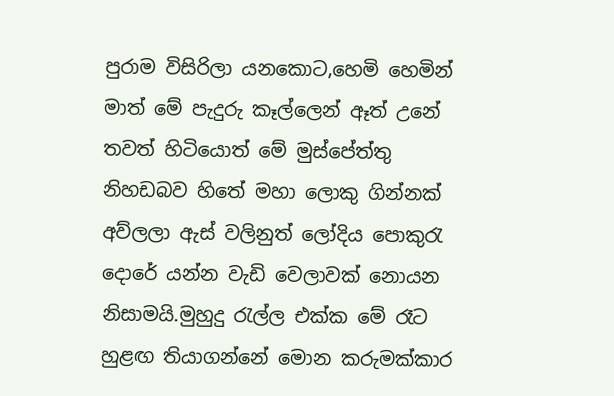පුරාම විසිරිලා යනකොට,හෙමි හෙමින් මාත් මේ පැදුරු කෑල්ලෙන් ඈත් උනේ තවත් හිටියොත් මේ මුස්පේත්තු නිහඩබව හිතේ මහා ලොකු ගින්නක් අව්ලලා ඇස් වලිනුත් ලෝදිය පොකුරැ දොරේ යන්න වැඩි වෙලාවක් නොයන නිසාමයි.මුහුදු රැල්ල එක්ක මේ රෑට හුළඟ තියාගන්නේ මොන කරුමක්කාර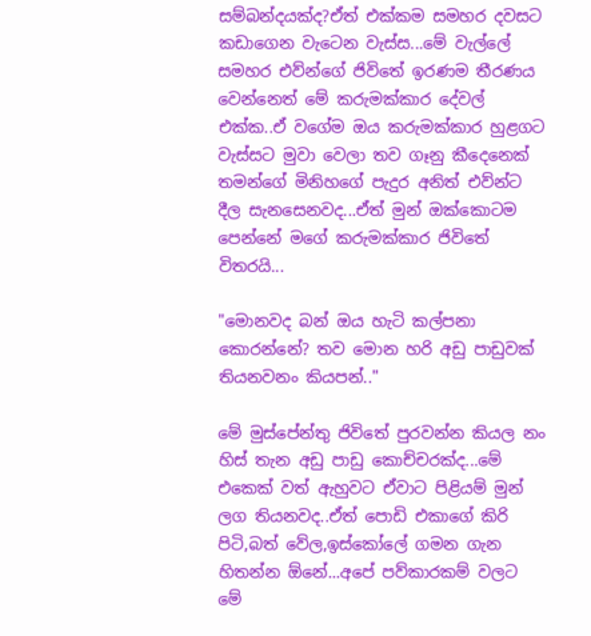සම්බන්දයක්ද?ඒත් එක්කම සමහර දවසට කඩාගෙන වැටෙන වැස්ස...මේ වැල්ලේ සමහර එව්න්ගේ ජිවිතේ ඉරණම තීරණය වෙන්නෙත් මේ කරුමක්කාර දේවල් එක්ක..ඒ වගේම ඔය කරුමක්කාර හුළගට වැස්සට මුවා වෙලා තව ගෑනු කීදෙනෙක්  තමන්ගේ මිනිහගේ පැදුර අනිත් එව්න්ට දීල සැනසෙනවද...ඒත් මුන් ඔක්කොටම පෙන්නේ මගේ කරුමක්කාර ජිවිතේ විතරයි...

"මොනවද බන් ඔය හැටි කල්පනා කොරන්නේ? තව මොන හරි අඩු පාඩුවක් තියනවනං කියපන්.."

මේ මුස්පේන්තු ජිවිතේ පුරවන්න කියල නං හිස් තැන අඩු පාඩු කොච්චරක්ද...මේ එකෙක් වත් ඇහුවට ඒවාට පිළියම් මුන් ලග තියනවද..ඒත් පොඩි එකාගේ කිරි පිටි,බත් වේල,ඉස්කෝලේ ගමන ගැන හිතන්න ඕනේ...අපේ පව්කාරකම් වලට මේ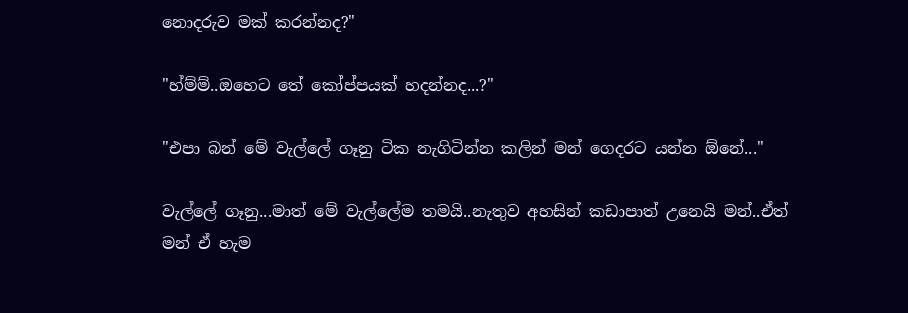නොදරුව මක් කරන්නද?"

"හ්ම්ම්..ඔහෙට තේ කෝප්පයක් හදන්නද...?"

"එපා බන් මේ වැල්ලේ ගෑනු ටික නැගිටින්න කලින් මන් ගෙදරට යන්න ඕනේ..."

වැල්ලේ ගෑනු...මාත් මේ වැල්ලේම තමයි..නැතුව අහසින් කඩාපාත් උනෙයි මන්..ඒත් මන් ඒ හැම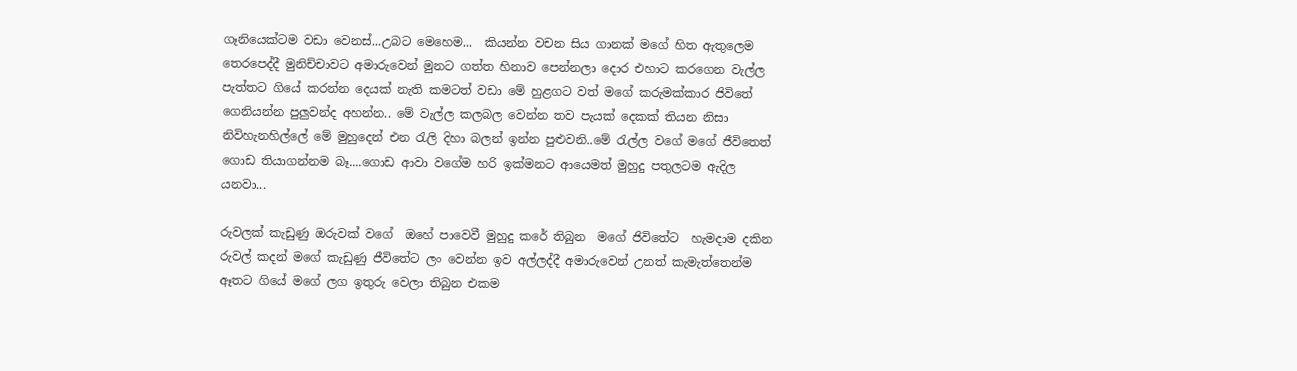ගෑනියෙක්ටම වඩා වෙනස්...උබට මෙහෙම...  කියන්න වචන සිය ගානක් මගේ හිත ඇතුලෙම තෙරපෙද්දී මුනිච්චාවට අමාරුවෙන් මුනට ගත්ත හිනාව පෙන්නලා දොර එහාට කරගෙන වැල්ල පැත්තට ගියේ කරන්න දෙයක් නැති කමටත් වඩා මේ හුළගට වත් මගේ කරුමක්කාර ජිවිතේ ගෙනියන්න පුලුවන්ද අහන්න.. මේ වැල්ල කලබල වෙන්න තව පැයක් දෙකක් තියන නිසා නිවිහැනහිල්ලේ මේ මුහුදෙන් එන රැලි දිහා බලන් ඉන්න පුළුවනි..මේ රැල්ල වගේ මගේ ජීවිතෙත් ගොඩ තියාගන්නම බෑ....ගොඩ ආවා වගේම හරි ඉක්මනට ආයෙමත් මුහුදු පතුලටම ඇදිල යනවා...

රුවලක් කැඩුණු ඔරුවක් වගේ  ඔහේ පාවෙවී මුහුදු කරේ තිබුන  මගේ ජිවිතේට  හැමදාම දකින රුවල් කදන් මගේ කැඩුණු ජීවිතේට ලං වෙන්න ඉව අල්ලද්දී අමාරුවෙන් උනත් කැමැත්තෙන්ම ඈතට ගියේ මගේ ලග ඉතුරු වෙලා තිබුන එකම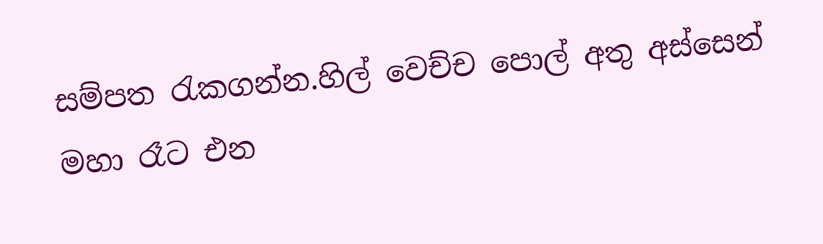සම්පත රැකගන්න.හිල් වෙච්ච පොල් අතු අස්සෙන් මහා රෑට එන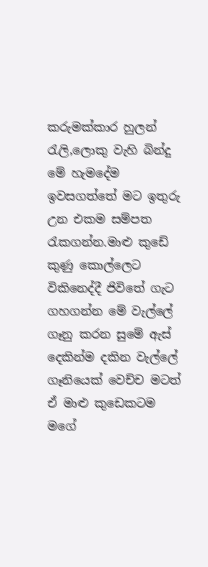කරුමක්කාර හුලන් රැලි,ලොකු වැහි බින්දු  මේ හැමදේම ඉවසගත්තේ මට ඉතුරු උන එකම සම්පත රැකගන්න.මාළු කුඩේ කුණු කොල්ලෙට විකිනෙද්දී ජිවිතේ ගැට ගහගන්න මේ වැල්ලේ ගෑනු කරන සුමේ ඇස් දෙකින්ම දකින වැල්ලේ ගෑනියෙක් වෙච්ච මටත් ඒ මාළු කුඩෙකටම මගේ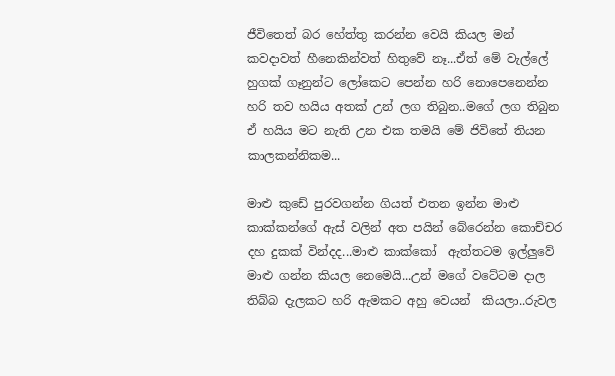ජීවිතෙත් බර හේත්තු කරන්න වෙයි කියල මන් කවදාවත් හීනෙකින්වත් හිතුවේ නෑ...ඒත් මේ වැල්ලේ හුගක් ගෑනුන්ට ලෝකෙට පෙන්න හරි නොපෙනෙන්න හරි තව හයිය අතක් උන් ලග තිබුන..මගේ ලග තිබුන ඒ හයිය මට නැති උන එක තමයි මේ ජිවිතේ තියන කාලකන්නිකම...

මාළු කුඩේ පුරවගන්න ගියත් එතන ඉන්න මාළු කාක්කන්ගේ ඇස් වලින් අත පයින් බේරෙන්න කොච්චර දහ දුකක් වින්දද...මාළු කාක්කෝ  ඇත්තටම ඉල්ලුවේ මාළු ගන්න කියල නෙමෙයි...උන් මගේ වටේටම දාල තිබ්බ දැලකට හරි ඇමකට අහු වෙයන්  කියලා..රුවල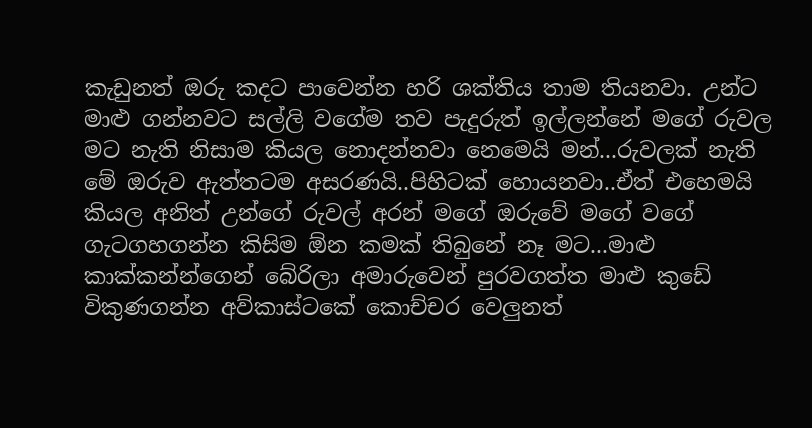කැඩුනත් ඔරු කදට පාවෙන්න හරි ශක්තිය තාම තියනවා. උන්ට මාළු ගන්නවට සල්ලි වගේම තව පැදුරුත් ඉල්ලන්නේ මගේ රුවල මට නැති නිසාම කියල නොදන්නවා නෙමෙයි මන්...රුවලක් නැති මේ ඔරුව ඇත්තටම අසරණයි..පිහිටක් හොයනවා..ඒත් එහෙමයි කියල අනිත් උන්ගේ රුවල් අරන් මගේ ඔරුවේ මගේ වගේ ගැටගහගන්න කිසිම ඕන කමක් තිබුනේ නෑ මට...මාළු කාක්කන්න්ගෙන් බේරිලා අමාරුවෙන් පුරවගත්ත මාළු කුඩේ විකුණගන්න අව්කාස්ටකේ කොච්චර වෙලුනත්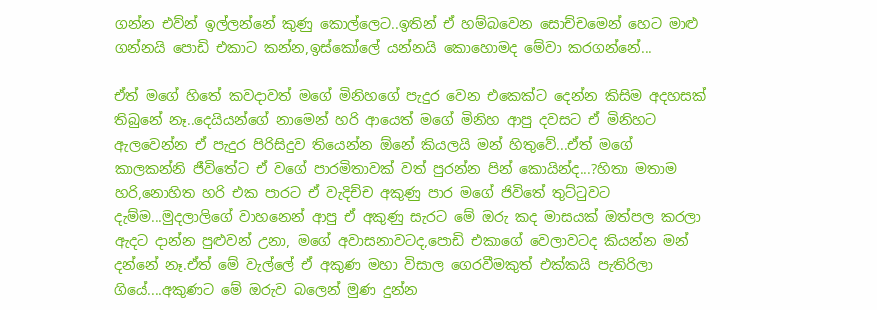ගන්න එව්න් ඉල්ලන්නේ කුණු කොල්ලෙට..ඉතින් ඒ හම්බවෙන සොච්චමෙන් හෙට මාළු ගන්නයි පොඩි එකාට කන්න,ඉස්කෝලේ යන්නයි කොහොමද මේවා කරගන්නේ...

ඒත් මගේ හිතේ කවදාවත් මගේ මිනිහගේ පැදුර වෙන එකෙක්ට දෙන්න කිසිම අදහසක් තිබුනේ නෑ..දෙයියන්ගේ නාමෙන් හරි ආයෙත් මගේ මිනිහ ආපු දවසට ඒ මිනිහට ඇලවෙන්න ඒ පැදුර පිරිසිදුව තියෙන්න ඕනේ කියලයි මන් හිතුවේ...ඒත් මගේ කාලකන්නි ජීවිතේට ඒ වගේ පාරමිතාවක් වත් පුරන්න පින් කොයින්ද...?හිතා මතාම හරි,නොහිත හරි එක පාරට ඒ වැදිච්ච අකුණු පාර මගේ ජිවිතේ තුට්ටුවට දැම්ම...මුදලාලිගේ වාහනෙන් ආපු ඒ අකුණු සැරට මේ ඔරු කද මාසයක් ඔත්පල කරලා ඇදට දාන්න පුළුවන් උනා, මගේ අවාසනාවටද,පොඩි එකාගේ වෙලාවටද කියන්න මන් දන්නේ නෑ.ඒත් මේ වැල්ලේ ඒ අකුණ මහා විසාල ගෙරවීමකුත් එක්කයි පැතිරිලා ගියේ....අකුණට මේ ඔරුව බලෙන් මුණ දුන්න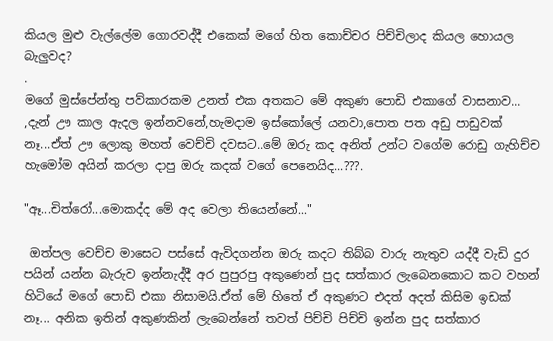කියල මුළු වැල්ලේම ගොරවද්දී එකෙක් මගේ හිත කොච්චර පිච්චිලාද කියල හොයල බැලුවද?
.
මගේ මුස්පේන්තු පව්කාරකම උනත් එක අතකට මේ අකුණ පොඩි එකාගේ වාසනාව... ,දැන් ඌ කාල ඇදල ඉන්නවනේ,හැමදාම ඉස්කෝලේ යනවා,පොත පත අඩු පාඩුවක් නෑ...ඒත් ඌ ලොකු මහත් වෙච්චි දවසට..මේ ඔරු කද අනිත් උන්ට වගේම රොඩු ගැහිච්ච හැමෝම අයින් කරලා දාපු ඔරු කදක් වගේ පෙනෙයිද...???.

"ඈ...චිත්රෝ...මොකද්ද මේ අද වෙලා තියෙන්නේ..."

 ඔත්පල වෙච්ච මාසෙට පස්සේ ඇවිදගන්න ඔරු කදට තිබ්බ වාරු නැතුව යද්දී වැඩි දුර පයින් යන්න බැරුව ඉන්නැද්දී අර පුපුරපු අකුණෙන් පුද සත්කාර ලැබෙනකොට කට වහන් හිටියේ මගේ පොඩි එකා නිසාමයි.ඒත් මේ හිතේ ඒ අකුණට එදත් අදත් කිසිම ඉඩක් නෑ... අනික ඉතින් අකුණකින් ලැබෙන්නේ තවත් පිච්චි පිච්චි ඉන්න පුද සත්කාර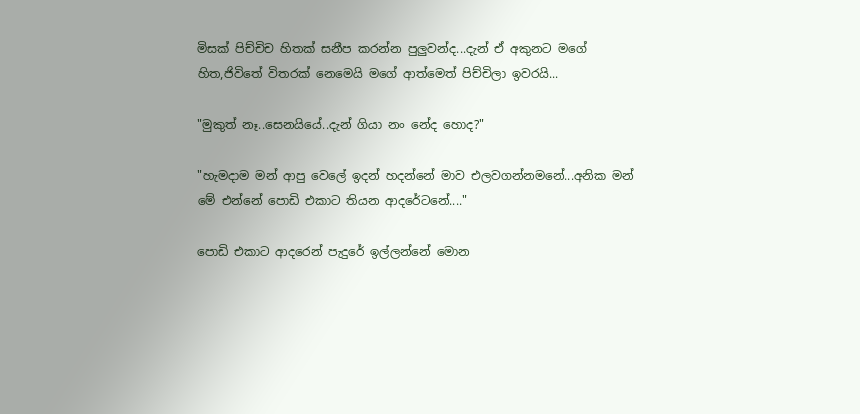මිසක් පිච්චිච හිතක් සනීප කරන්න පුලුවන්ද...දැන් ඒ අකුනට මගේ හිත,ජිවිතේ විතරක් නෙමෙයි මගේ ආත්මෙත් පිච්චිලා ඉවරයි...

"මුකුත් නෑ..සෙනයියේ..දැන් ගියා නං නේද හොද?"

"හැමදාම මන් ආපු වෙලේ ඉදන් හදන්නේ මාව එලවගන්නමනේ...අනික මන් මේ එන්නේ පොඩි එකාට තියන ආදරේටනේ...."

පොඩි එකාට ආදරෙන් පැදුරේ ඉල්ලන්නේ මොන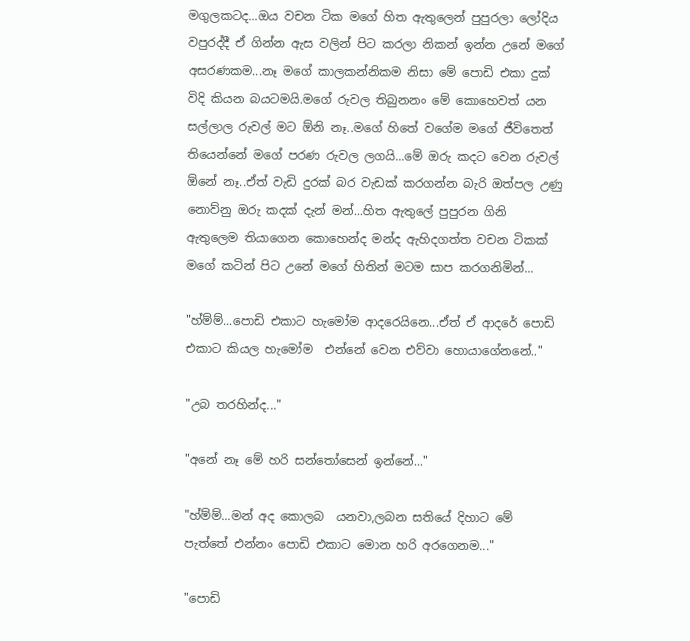මගුලකටද...ඔය වචන ටික මගේ හිත ඇතුලෙන් පුපුරලා ලෝදිය වපුරද්දී ඒ ගින්න ඇස වලින් පිට කරලා නිකන් ඉන්න උනේ මගේ අසරණකම...නෑ මගේ කාලකන්නිකම නිසා මේ පොඩි එකා දුක් විදි කියන බයටමයි.මගේ රුවල තිබුනනං මේ කොහෙවත් යන සල්ලාල රුවල් මට ඕනි නෑ..මගේ හිතේ වගේම මගේ ජීවිතෙත් තියෙන්නේ මගේ පරණ රුවල ලගයි...මේ ඔරු කදට වෙන රුවල් ඕනේ නෑ..ඒත් වැඩි දුරක් බර වැඩක් කරගන්න බැරි ඔත්පල උණු නොව්නු ඔරු කදක් දැන් මන්...හිත ඇතුලේ පුපුරන ගිනි ඇතුලෙම තියාගෙන කොහෙන්ද මන්ද ඇහිදගත්ත වචන ටිකක් මගේ කටින් පිට උනේ මගේ හිතින් මටම සාප කරගනිමින්...

"හ්ම්ම්...පොඩි එකාට හැමෝම ආදරෙයිනෙ...ඒත් ඒ ආදරේ පොඩි එකාට කියල හැමෝම  එන්නේ වෙන එව්වා හොයාගේනනේ.."

"උබ තරහින්ද..."

"අනේ නෑ මේ හරි සන්තෝසෙන් ඉන්නේ..."

"හ්ම්ම්...මන් අද කොලබ  යනවා,ලබන සතියේ දිහාට මේ පැත්තේ එන්නං පොඩි එකාට මොන හරි අරගෙනම..."

"පොඩි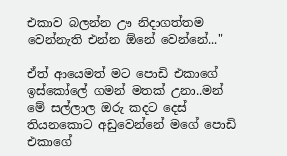එකාව බලන්න ඌ නිදාගත්තම වෙන්නැති එන්න ඕනේ වෙන්නේ..."

ඒත් ආයෙමත් මට පොඩි එකාගේ ඉස්කෝලේ ගමන් මතක් උනා..මන් මේ සල්ලාල ඔරු කදට දෙස් තියනකොට අඩුවෙන්නේ මගේ පොඩි එකාගේ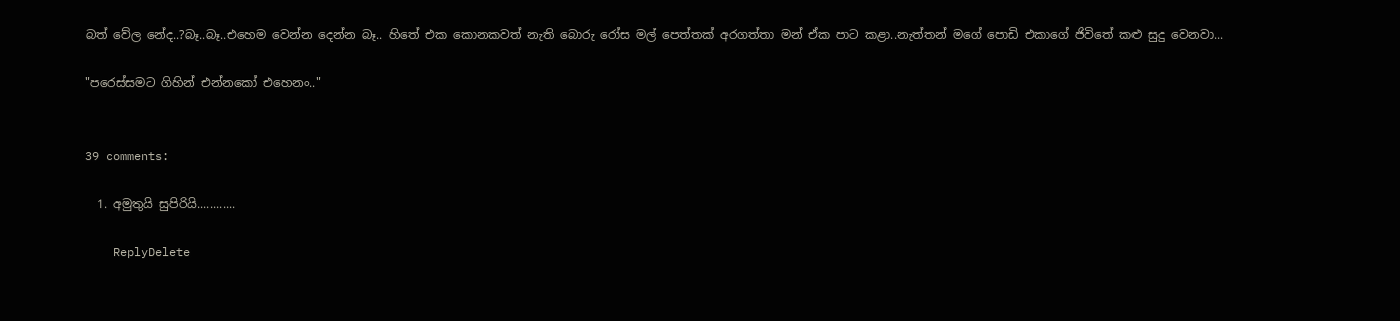බත් වේල නේද..?බෑ..බෑ..එහෙම වෙන්න දෙන්න බෑ.. හිතේ එක කොනකවත් නැති බොරු රෝස මල් පෙත්තක් අරගත්තා මන් ඒක පාට කළා..නැත්තන් මගේ පොඩි එකාගේ ජිවිතේ කළු සුදු වෙනවා...

"පරෙස්සමට ගිහින් එන්නකෝ එහෙනං.."


39 comments:

  1. අමුතුයි සුපිරියි............

    ReplyDelete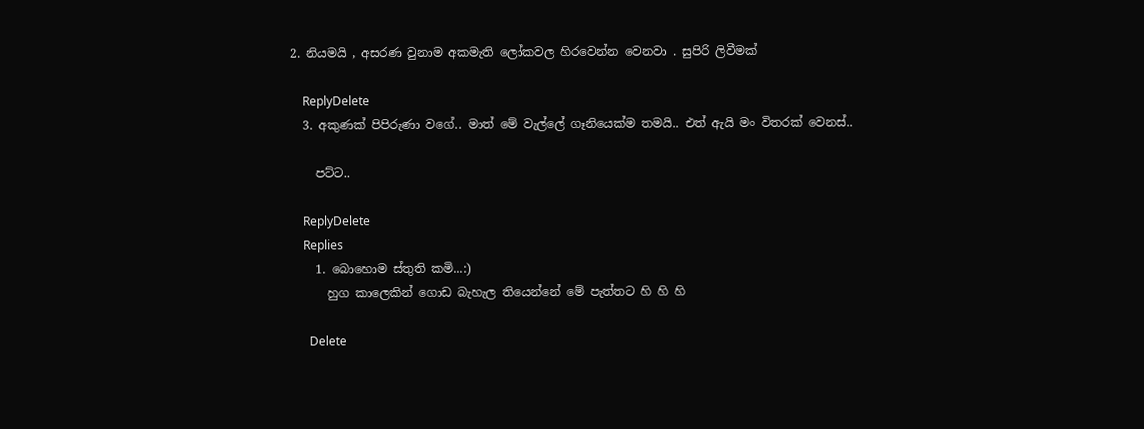2. නියමයි , අසරණ වුනාම අකමැති ලෝකවල හිරවෙන්න වෙනවා . සුපිරි ලිවීමක්

    ReplyDelete
  3. අකුණක් පිපිරුණා වගේ.. මාත් මේ වැල්ලේ ගෑනියෙක්ම තමයි.. එත් ඇයි මං විතරක් වෙනස්..

    පට්ට..

    ReplyDelete
    Replies
    1. බොහොම ස්තුති කමි...:)
      හුග කාලෙකින් ගොඩ බැහැල තියෙන්නේ මේ පැත්තට හි හි හි

      Delete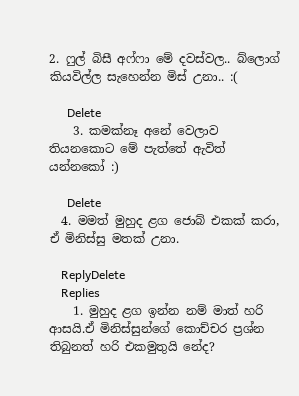2. ෆුල් බිසී අෆ්ෆා මේ දවස්වල.. බ්ලොග් කියවිල්ල සැහෙන්න මිස් උනා.. :(

      Delete
    3. කමක්නෑ අනේ වෙලාව තියනකොට මේ පැත්තේ ඇවිත් යන්නකෝ :)

      Delete
  4. මමත් මුහුද ළග ජොබ් එකක් කරා, ඒ මිනිස්සු මතක් උනා.

    ReplyDelete
    Replies
    1. මුහුද ළග ඉන්න නම් මාත් හරි ආසයි.ඒ මිනිස්සුන්ගේ කොච්චර ප්‍රශ්න තිබුනත් හරි එකමුතුයි නේද?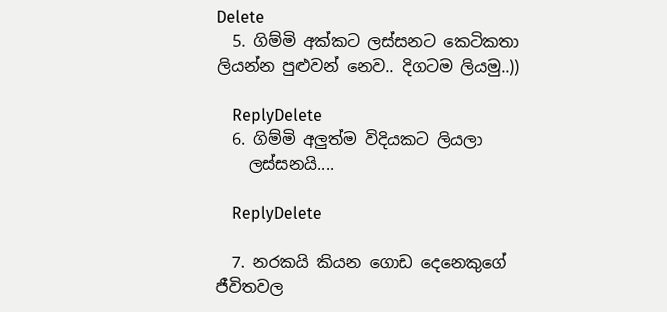Delete
  5. ගිම්මි අක්කට ලස්සනට කෙටිකතා ලියන්න පුළුවන් නෙව.. දිගටම ලියමු..))

    ReplyDelete
  6. ගිම්මි අලුත්ම විදියකට ලියලා
    ලස්සනයි....

    ReplyDelete

  7. නරකයි කියන ගොඩ දෙනෙකුගේ ජීවිතවල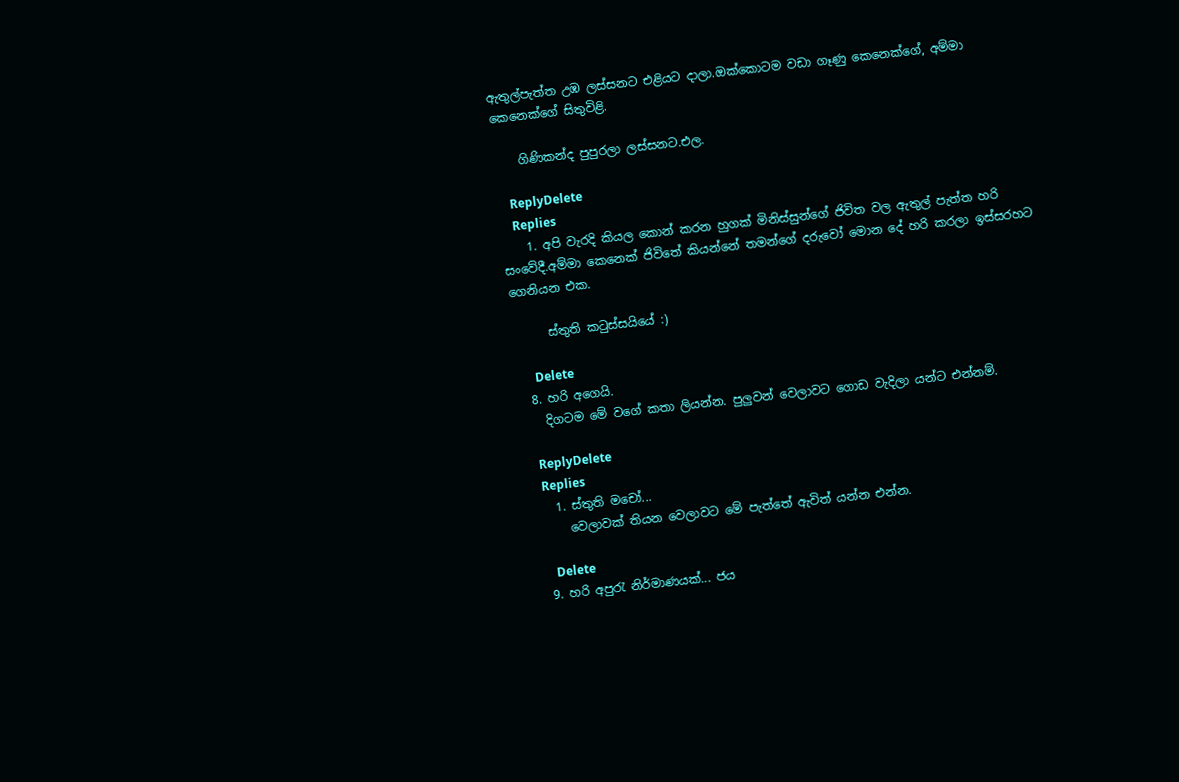ඇතුල්පැත්ත උඹ ලස්සනට එළියට දාලා.ඔක්කොටම වඩා ගෑණු කෙනෙක්ගේ, අම්මා කෙනෙක්ගේ සිතුවිළි.

    ගිණිකන්ද පුපුරලා ලස්සනට.එල.

    ReplyDelete
    Replies
    1. අපි වැරදි කියල කොන් කරන හුගක් මිනිස්සුන්ගේ ජිවිත වල ඇතුල් පැත්ත හරි සංවේදී.අම්මා කෙනෙක් ජිවිතේ කියන්නේ තමන්ගේ දරුවෝ මොන දේ හරි කරලා ඉස්සරහට ගෙනියන එක.

      ස්තුති කටුස්සයියේ :)

      Delete
  8. හරි අගෙයි.
    දිගටම මේ වගේ කතා ලියන්න. පුලුවන් වෙලාවට ගොඩ වැදිලා යන්ට එන්නම්.

    ReplyDelete
    Replies
    1. ස්තුති මචෝ...
      වෙලාවක් තියන වෙලාවට මේ පැත්තේ ඇවිත් යන්න එන්න.

      Delete
  9. හරි අපුරැ නිර්මාණයක්... ජය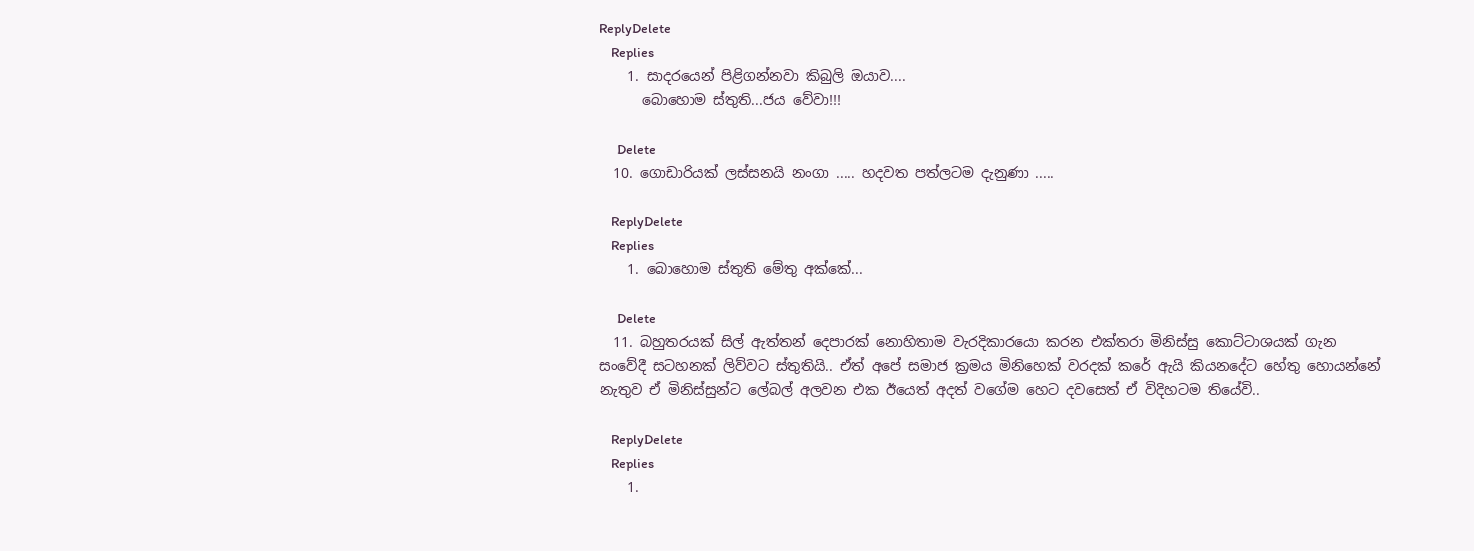ReplyDelete
    Replies
    1. සාදරයෙන් පිළිගන්නවා කිබුලි ඔයාව....
      බොහොම ස්තුති...ජය වේවා!!!

      Delete
  10. ගොඩාරියක් ලස්සනයි නංගා ..... හදවත පත්ලටම දැනුණා .....

    ReplyDelete
    Replies
    1. බොහොම ස්තුති මේතු අක්කේ...

      Delete
  11. බහුතරයක් සිල් ඇත්තන් දෙපාරක් නොහිතාම වැරදිකාරයො කරන එක්තරා මිනිස්සු කොට්ටාශයක් ගැන සංවේදී සටහනක් ලිව්වට ස්තුතියි.. ඒත් අපේ සමාජ ක්‍රමය මිනිහෙක් වරදක් කරේ ඇයි කියනදේට හේතු හොයන්නේ නැතුව ඒ මිනිස්සුන්ට ලේබල් අලවන එක ඊයෙත් අදත් වගේම හෙට දවසෙත් ඒ විදිහටම තියේවි..

    ReplyDelete
    Replies
    1.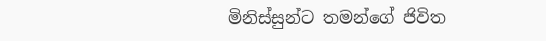මිනිස්සුන්ට තමන්ගේ ජිවිත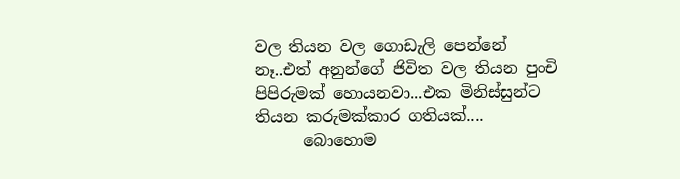වල තියන වල ගොඩැලි පෙන්නේ නෑ..එත් අනුන්ගේ ජිවිත වල තියන පුංචි පිපිරුමක් හොයනවා...එක මිනිස්සුන්ට තියන කරුමක්කාර ගතියක්....
      බොහොම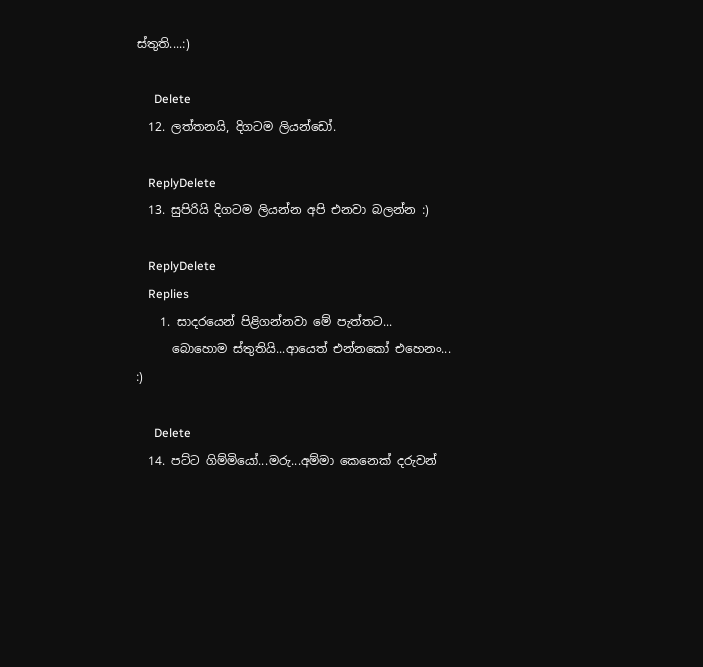ස්තුති....:)

      Delete
  12. ලත්තනයි, දිගටම ලියන්ඩෝ.

    ReplyDelete
  13. සුපිරියි දිගටම ලියන්න අපි එනවා බලන්න :)

    ReplyDelete
    Replies
    1. සාදරයෙන් පිළිගන්නවා මේ පැත්තට...
      බොහොම ස්තුතියි...ආයෙත් එන්නකෝ එහෙනං... :)

      Delete
  14. පට්ට ගිම්මියෝ...මරු...අම්මා කෙනෙක් දරුවන්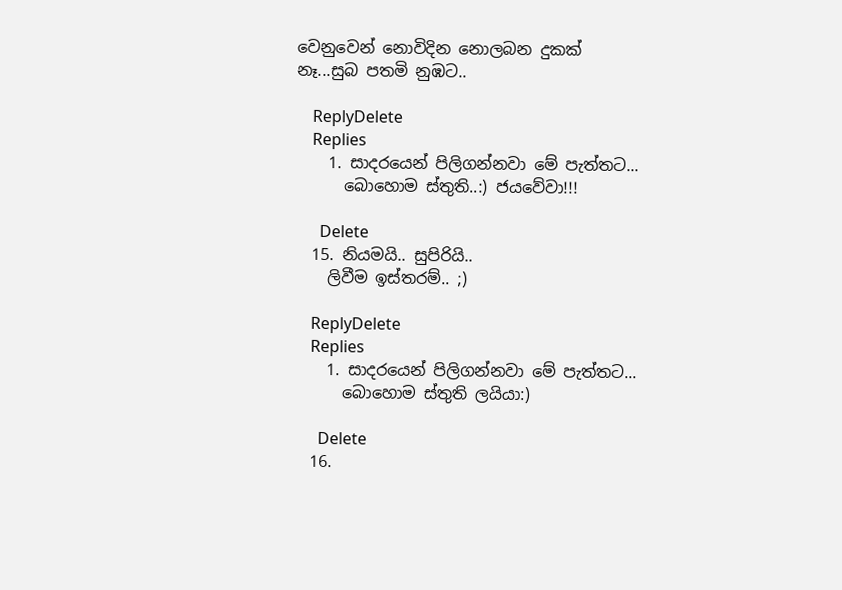වෙනුවෙන් නොවිදින නොලබන දුකක් නෑ...සුබ පතමි නුඹට..

    ReplyDelete
    Replies
    1. සාදරයෙන් පිලිගන්නවා මේ පැත්තට...
      බොහොම ස්තුති..:) ජයවේවා!!!

      Delete
  15. නියමයි.. සුපිරියි..
    ලිවීම ඉස්තරම්.. ;)

    ReplyDelete
    Replies
    1. සාදරයෙන් පිලිගන්නවා මේ පැත්තට...
      බොහොම ස්තුති ලයියා:)

      Delete
  16.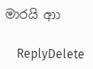මාරයි ආා

    ReplyDelete